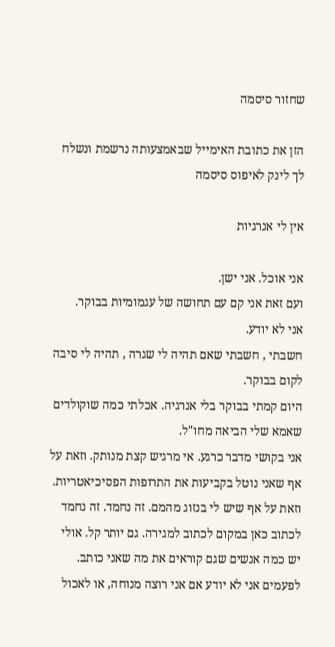שחזור סיסמה

הזן את כתובת האימייל שבאמצעותה נרשמת ונשלח לך לינק לאיפוס סיסמה

אין לי אנרגיות

אני אוכל. אני ישן.
ועם זאת אני קם עם תחושה של עגמומיות בבוקר.
אני לא יודע.
חשבתי , חשבתי שאם תהיה לי שגרה , תהיה לי סיבה לקום בבוקר.
היום קמתי בבוקר בלי אנרגיה. אכלתי כמה שוקולדים שאמא שלי הביאה מחו"ל.
אני בקושי מדבר כרגע. אי מרגיש קצת מנותק. וזאת על אף שאני נוטל בקביעות את התרופות הפסיכיאטריות. וזאת על אף שיש לי בנזוג מהמם. זה נחמד. זה נחמד לכתוב כאן במקום לכתוב למגירה. גם יותר קל. אולי יש כמה אנשים שגם קוראים את מה שאני כותב.
לפעמים אני לא יודע אם אני רוצה מנוחה, או לאכול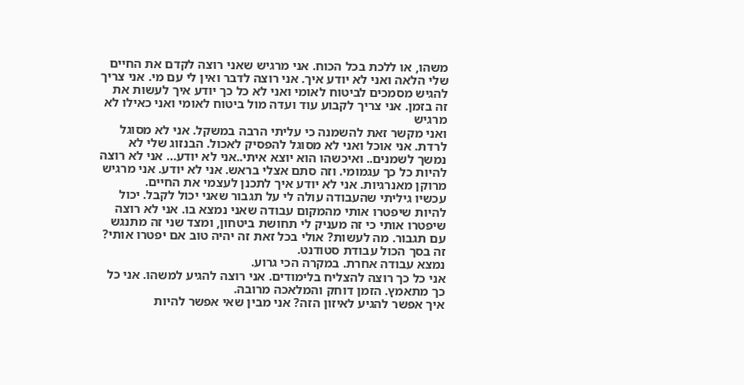משהו, או ללכת בכל הכוח. אני מרגיש שאני רוצה לקדם את החיים שלי הלאה ואני לא יודע איך. אני רוצה לדבר ואין לי עם מי. אני צריך להגיש מסמכים לביטוח לאומי ואני לא כל כך יודע איך לעשות את זה בזמן. אני צריך לקבוע עוד ועדה מול ביטוח לאומי ואני כאילו לא מרגיש
ואני מקשר זאת להשמנה כי עליתי הרבה במשקל. אני לא מסוגל לרדת. אני אוכל ואני לא מסוגל להפסיק לאכול. הבנזוג שלי לא נמשך לשמנים.. ואיכשהו הוא יוצא איתי..אני לא יודע… אני לא רוצה להיות כל כך עגמומי. וזה סתם אצלי בראש. אני לא יודע. אני מרגיש מרוקן מאנרגיות. אני לא יודע איך לתכנן לעצמי את החיים.
עכשיו גיליתי שהעבודה עולה לי על תגבור שאני יכול לקבל. יכול להיות שיפטרו אותי מהמקום עבודה שאני נמצא בו. אני לא רוצה שיפטרו אותי כי זה מעניק לי תחושת ביטחון, ומצד שני זה מתנגש עם תגבור. מה לעשות? אולי בכל זאת זה יהיה טוב אם יפטרו אותי?
זה בסך הכול עבודת סטודנט.
נמצא עבודה אחרת. במקרה הכי גרוע.
אני כל כך רוצה להצליח בלימודים. אני רוצה להגיע למשהו. אני כל כך מתאמץ. הזמן דוחק והמלאכה מרובה.
איך אפשר להגיע לאיזון הזה? אני מבין שאי אפשר להיות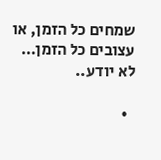שמחים כל הזמן, או עצובים כל הזמן…
לא יודע..

  •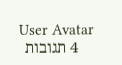User Avatar
    4 תגובות